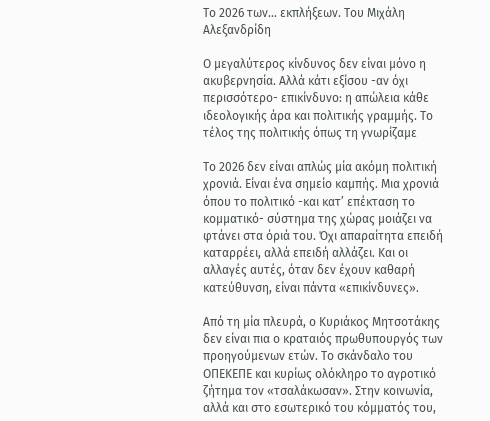Το 2026 των... εκπλήξεων. Του Μιχάλη Αλεξανδρίδη

Ο μεγαλύτερος κίνδυνος δεν είναι μόνο η ακυβερνησία. Αλλά κάτι εξίσου -αν όχι περισσότερο- επικίνδυνο: η απώλεια κάθε ιδεολογικής άρα και πολιτικής γραμμής. Το τέλος της πολιτικής όπως τη γνωρίζαμε

Το 2026 δεν είναι απλώς μία ακόμη πολιτική χρονιά. Είναι ένα σημείο καμπής. Μια χρονιά όπου το πολιτικό -και κατ’ επέκταση το κομματικό- σύστημα της χώρας μοιάζει να φτάνει στα όριά του. Όχι απαραίτητα επειδή καταρρέει, αλλά επειδή αλλάζει. Και οι αλλαγές αυτές, όταν δεν έχουν καθαρή κατεύθυνση, είναι πάντα «επικίνδυνες».

Από τη μία πλευρά, ο Κυριάκος Μητσοτάκης δεν είναι πια ο κραταιός πρωθυπουργός των προηγούμενων ετών. Το σκάνδαλο του ΟΠΕΚΕΠΕ και κυρίως ολόκληρο το αγροτικό ζήτημα τον «τσαλάκωσαν». Στην κοινωνία, αλλά και στο εσωτερικό του κόμματός του,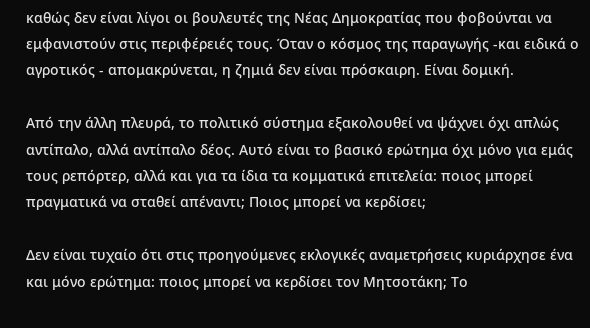καθώς δεν είναι λίγοι οι βουλευτές της Νέας Δημοκρατίας που φοβούνται να εμφανιστούν στις περιφέρειές τους. Όταν ο κόσμος της παραγωγής -και ειδικά ο αγροτικός - απομακρύνεται, η ζημιά δεν είναι πρόσκαιρη. Είναι δομική.

Από την άλλη πλευρά, το πολιτικό σύστημα εξακολουθεί να ψάχνει όχι απλώς αντίπαλο, αλλά αντίπαλο δέος. Αυτό είναι το βασικό ερώτημα όχι μόνο για εμάς τους ρεπόρτερ, αλλά και για τα ίδια τα κομματικά επιτελεία: ποιος μπορεί πραγματικά να σταθεί απέναντι; Ποιος μπορεί να κερδίσει;

Δεν είναι τυχαίο ότι στις προηγούμενες εκλογικές αναμετρήσεις κυριάρχησε ένα και μόνο ερώτημα: ποιος μπορεί να κερδίσει τον Μητσοτάκη; Το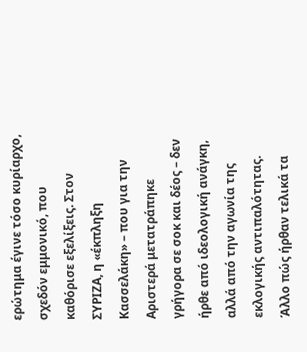ερώτημα έγινε τόσο κυρίαρχο, σχεδόν εμμονικό, που καθόρισε εξελίξεις. Στον ΣΥΡΙΖΑ, η «έκπληξη Κασσελάκη» – που για την Αριστερά μετατράπηκε γρήγορα σε σοκ και δέος – δεν ήρθε από ιδεολογική ανάγκη, αλλά από την αγωνία της εκλογικής αντιπαλότητας. Άλλο πώς ήρθαν τελικά τα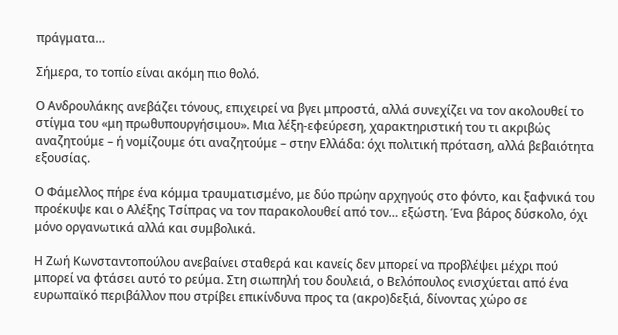πράγματα…

Σήμερα, το τοπίο είναι ακόμη πιο θολό.

Ο Ανδρουλάκης ανεβάζει τόνους, επιχειρεί να βγει μπροστά, αλλά συνεχίζει να τον ακολουθεί το στίγμα του «μη πρωθυπουργήσιμου». Μια λέξη-εφεύρεση, χαρακτηριστική του τι ακριβώς αναζητούμε – ή νομίζουμε ότι αναζητούμε – στην Ελλάδα: όχι πολιτική πρόταση, αλλά βεβαιότητα εξουσίας.

Ο Φάμελλος πήρε ένα κόμμα τραυματισμένο, με δύο πρώην αρχηγούς στο φόντο, και ξαφνικά του προέκυψε και ο Αλέξης Τσίπρας να τον παρακολουθεί από τον… εξώστη. Ένα βάρος δύσκολο, όχι μόνο οργανωτικά αλλά και συμβολικά.

Η Ζωή Κωνσταντοπούλου ανεβαίνει σταθερά και κανείς δεν μπορεί να προβλέψει μέχρι πού μπορεί να φτάσει αυτό το ρεύμα. Στη σιωπηλή του δουλειά, ο Βελόπουλος ενισχύεται από ένα ευρωπαϊκό περιβάλλον που στρίβει επικίνδυνα προς τα (ακρο)δεξιά, δίνοντας χώρο σε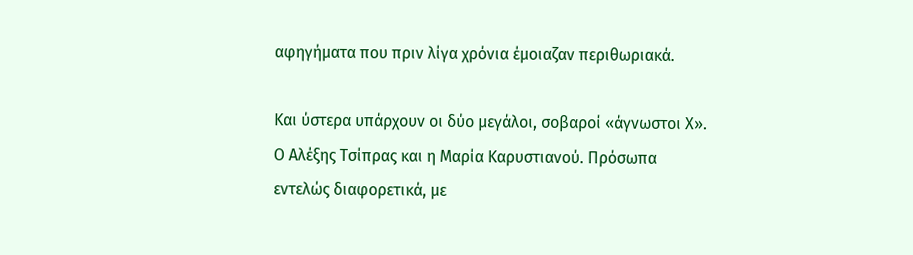αφηγήματα που πριν λίγα χρόνια έμοιαζαν περιθωριακά.

Και ύστερα υπάρχουν οι δύο μεγάλοι, σοβαροί «άγνωστοι Χ». Ο Αλέξης Τσίπρας και η Μαρία Καρυστιανού. Πρόσωπα εντελώς διαφορετικά, με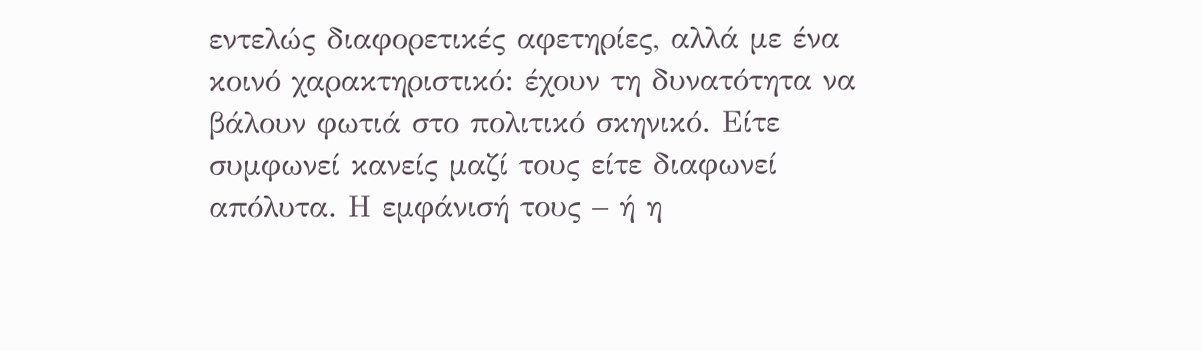εντελώς διαφορετικές αφετηρίες, αλλά με ένα κοινό χαρακτηριστικό: έχουν τη δυνατότητα να βάλουν φωτιά στο πολιτικό σκηνικό. Είτε συμφωνεί κανείς μαζί τους είτε διαφωνεί απόλυτα. Η εμφάνισή τους – ή η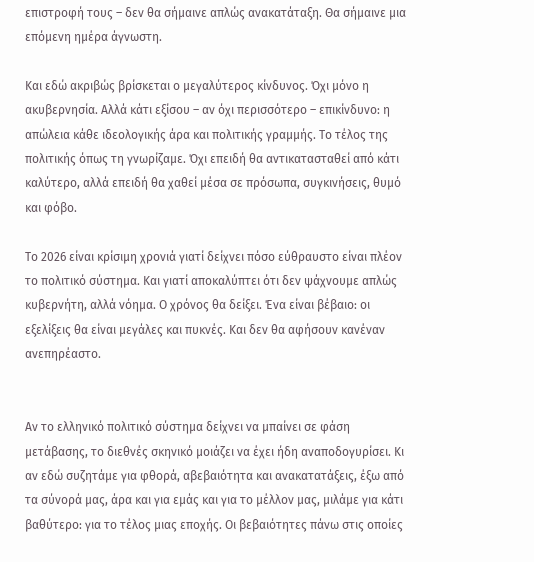επιστροφή τους – δεν θα σήμαινε απλώς ανακατάταξη. Θα σήμαινε μια επόμενη ημέρα άγνωστη.

Και εδώ ακριβώς βρίσκεται ο μεγαλύτερος κίνδυνος. Όχι μόνο η ακυβερνησία. Αλλά κάτι εξίσου – αν όχι περισσότερο – επικίνδυνο: η απώλεια κάθε ιδεολογικής άρα και πολιτικής γραμμής. Το τέλος της πολιτικής όπως τη γνωρίζαμε. Όχι επειδή θα αντικατασταθεί από κάτι καλύτερο, αλλά επειδή θα χαθεί μέσα σε πρόσωπα, συγκινήσεις, θυμό και φόβο.

Το 2026 είναι κρίσιμη χρονιά γιατί δείχνει πόσο εύθραυστο είναι πλέον το πολιτικό σύστημα. Και γιατί αποκαλύπτει ότι δεν ψάχνουμε απλώς κυβερνήτη, αλλά νόημα. Ο χρόνος θα δείξει. Ένα είναι βέβαιο: οι εξελίξεις θα είναι μεγάλες και πυκνές. Και δεν θα αφήσουν κανέναν ανεπηρέαστο.


Αν το ελληνικό πολιτικό σύστημα δείχνει να μπαίνει σε φάση μετάβασης, το διεθνές σκηνικό μοιάζει να έχει ήδη αναποδογυρίσει. Κι αν εδώ συζητάμε για φθορά, αβεβαιότητα και ανακατατάξεις, έξω από τα σύνορά μας, άρα και για εμάς και για το μέλλον μας, μιλάμε για κάτι βαθύτερο: για το τέλος μιας εποχής. Οι βεβαιότητες πάνω στις οποίες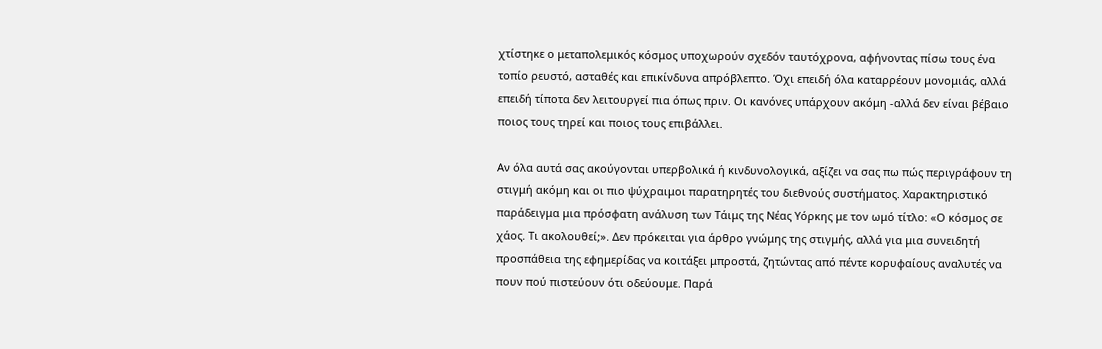χτίστηκε ο μεταπολεμικός κόσμος υποχωρούν σχεδόν ταυτόχρονα, αφήνοντας πίσω τους ένα τοπίο ρευστό, ασταθές και επικίνδυνα απρόβλεπτο. Όχι επειδή όλα καταρρέουν μονομιάς, αλλά επειδή τίποτα δεν λειτουργεί πια όπως πριν. Οι κανόνες υπάρχουν ακόμη -αλλά δεν είναι βέβαιο ποιος τους τηρεί και ποιος τους επιβάλλει.

Αν όλα αυτά σας ακούγονται υπερβολικά ή κινδυνολογικά, αξίζει να σας πω πώς περιγράφουν τη στιγμή ακόμη και οι πιο ψύχραιμοι παρατηρητές του διεθνούς συστήματος. Χαρακτηριστικό παράδειγμα μια πρόσφατη ανάλυση των Τάιμς της Νέας Υόρκης με τον ωμό τίτλο: «Ο κόσμος σε χάος. Τι ακολουθεί;». Δεν πρόκειται για άρθρο γνώμης της στιγμής, αλλά για μια συνειδητή προσπάθεια της εφημερίδας να κοιτάξει μπροστά, ζητώντας από πέντε κορυφαίους αναλυτές να πουν πού πιστεύουν ότι οδεύουμε. Παρά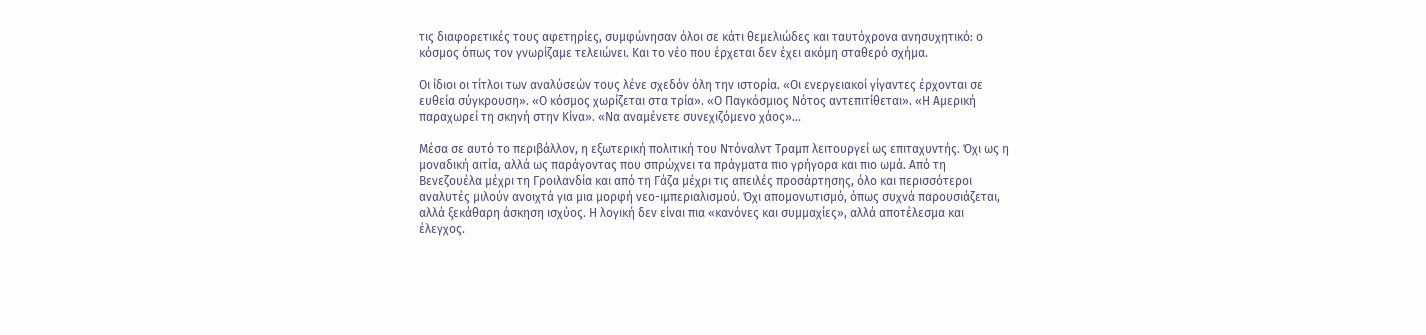τις διαφορετικές τους αφετηρίες, συμφώνησαν όλοι σε κάτι θεμελιώδες και ταυτόχρονα ανησυχητικό: ο κόσμος όπως τον γνωρίζαμε τελειώνει. Και το νέο που έρχεται δεν έχει ακόμη σταθερό σχήμα.

Οι ίδιοι οι τίτλοι των αναλύσεών τους λένε σχεδόν όλη την ιστορία. «Οι ενεργειακοί γίγαντες έρχονται σε ευθεία σύγκρουση». «Ο κόσμος χωρίζεται στα τρία». «Ο Παγκόσμιος Νότος αντεπιτίθεται». «Η Αμερική παραχωρεί τη σκηνή στην Κίνα». «Να αναμένετε συνεχιζόμενο χάος»...

Μέσα σε αυτό το περιβάλλον, η εξωτερική πολιτική του Ντόναλντ Τραμπ λειτουργεί ως επιταχυντής. Όχι ως η μοναδική αιτία, αλλά ως παράγοντας που σπρώχνει τα πράγματα πιο γρήγορα και πιο ωμά. Από τη Βενεζουέλα μέχρι τη Γροιλανδία και από τη Γάζα μέχρι τις απειλές προσάρτησης, όλο και περισσότεροι αναλυτές μιλούν ανοιχτά για μια μορφή νεο-ιμπεριαλισμού. Όχι απομονωτισμό, όπως συχνά παρουσιάζεται, αλλά ξεκάθαρη άσκηση ισχύος. Η λογική δεν είναι πια «κανόνες και συμμαχίες», αλλά αποτέλεσμα και έλεγχος.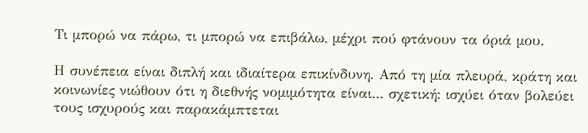Τι μπορώ να πάρω, τι μπορώ να επιβάλω, μέχρι πού φτάνουν τα όριά μου.

Η συνέπεια είναι διπλή και ιδιαίτερα επικίνδυνη. Από τη μία πλευρά, κράτη και κοινωνίες νιώθουν ότι η διεθνής νομιμότητα είναι... σχετική: ισχύει όταν βολεύει τους ισχυρούς και παρακάμπτεται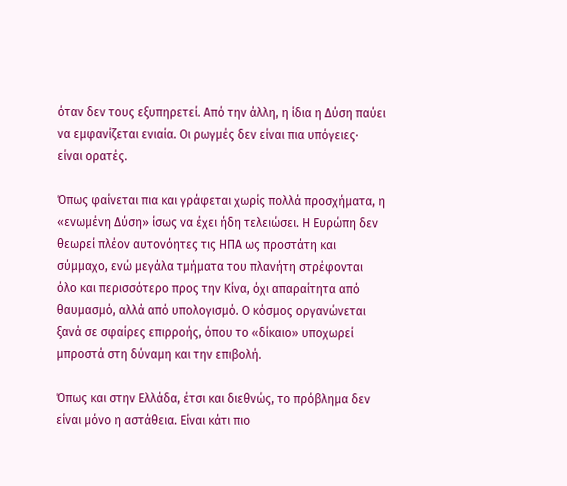όταν δεν τους εξυπηρετεί. Από την άλλη, η ίδια η Δύση παύει να εμφανίζεται ενιαία. Οι ρωγμές δεν είναι πια υπόγειες· είναι ορατές.

Όπως φαίνεται πια και γράφεται χωρίς πολλά προσχήματα, η «ενωμένη Δύση» ίσως να έχει ήδη τελειώσει. Η Ευρώπη δεν θεωρεί πλέον αυτονόητες τις ΗΠΑ ως προστάτη και σύμμαχο, ενώ μεγάλα τμήματα του πλανήτη στρέφονται όλο και περισσότερο προς την Κίνα, όχι απαραίτητα από θαυμασμό, αλλά από υπολογισμό. Ο κόσμος οργανώνεται ξανά σε σφαίρες επιρροής, όπου το «δίκαιο» υποχωρεί μπροστά στη δύναμη και την επιβολή.

Όπως και στην Ελλάδα, έτσι και διεθνώς, το πρόβλημα δεν είναι μόνο η αστάθεια. Είναι κάτι πιο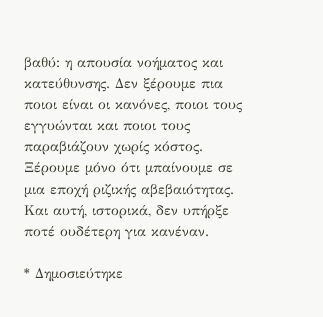βαθύ: η απουσία νοήματος και κατεύθυνσης. Δεν ξέρουμε πια ποιοι είναι οι κανόνες, ποιοι τους εγγυώνται και ποιοι τους παραβιάζουν χωρίς κόστος. Ξέρουμε μόνο ότι μπαίνουμε σε μια εποχή ριζικής αβεβαιότητας. Και αυτή, ιστορικά, δεν υπήρξε ποτέ ουδέτερη για κανέναν.

* Δημοσιεύτηκε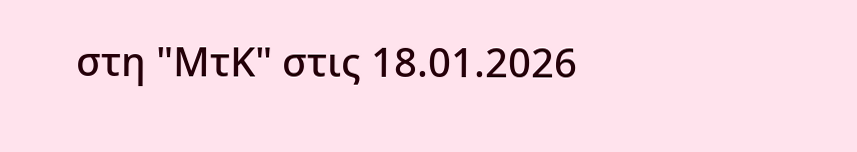στη "ΜτΚ" στις 18.01.2026